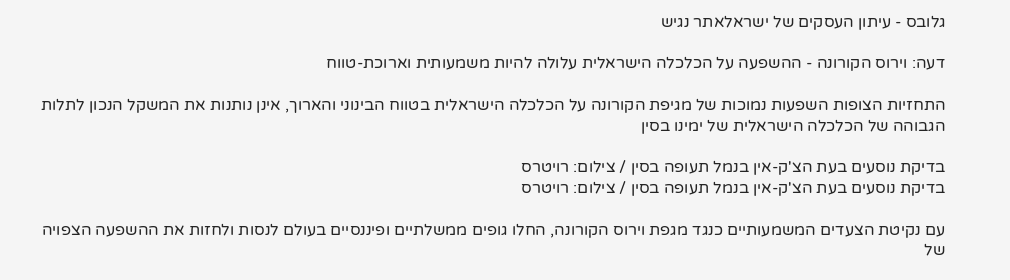גלובס - עיתון העסקים של ישראלאתר נגיש

דעה: וירוס הקורונה - ההשפעה על הכלכלה הישראלית עלולה להיות משמעותית וארוכת-טווח

התחזיות הצופות השפעות נמוכות של מגיפת הקורונה על הכלכלה הישראלית בטווח הבינוני והארוך, אינן נותנות את המשקל הנכון לתלות הגבוהה של הכלכלה הישראלית של ימינו בסין

בדיקת נוסעים בעת הצ'ק-אין בנמל תעופה בסין / צילום: רויטרס
בדיקת נוסעים בעת הצ'ק-אין בנמל תעופה בסין / צילום: רויטרס

עם נקיטת הצעדים המשמעותיים כנגד מגפת וירוס הקורונה, החלו גופים ממשלתיים ופיננסיים בעולם לנסות ולחזות את ההשפעה הצפויה של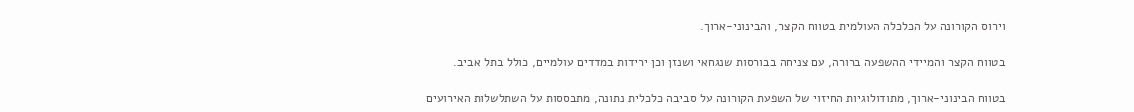וירוס הקורונה על הכלכלה העולמית בטווח הקצר, והבינוני-ארוך.

בטווח הקצר והמיידי ההשפעה ברורה, עם צניחה בבורסות שנגחאי ושנזן וכן ירידות במדדים עולמיים, כולל בתל אביב.

בטווח הבינוני-ארוך, מתודולוגיות החיזוי של השפעת הקורונה על סביבה כלכלית נתונה, מתבססות על השתלשלות האירועים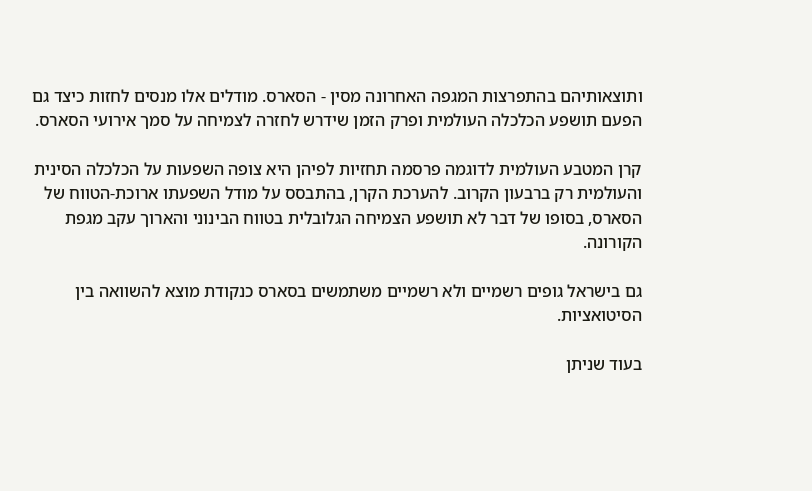ותוצאותיהם בהתפרצות המגפה האחרונה מסין - הסארס. מודלים אלו מנסים לחזות כיצד גם הפעם תושפע הכלכלה העולמית ופרק הזמן שידרש לחזרה לצמיחה על סמך אירועי הסארס.

קרן המטבע העולמית לדוגמה פרסמה תחזיות לפיהן היא צופה השפעות על הכלכלה הסינית והעולמית רק ברבעון הקרוב. להערכת הקרן, בהתבסס על מודל השפעתו ארוכת-הטווח של הסארס, בסופו של דבר לא תושפע הצמיחה הגלובלית בטווח הבינוני והארוך עקב מגפת הקורונה.

גם בישראל גופים רשמיים ולא רשמיים משתמשים בסארס כנקודת מוצא להשוואה בין הסיטואציות.

בעוד שניתן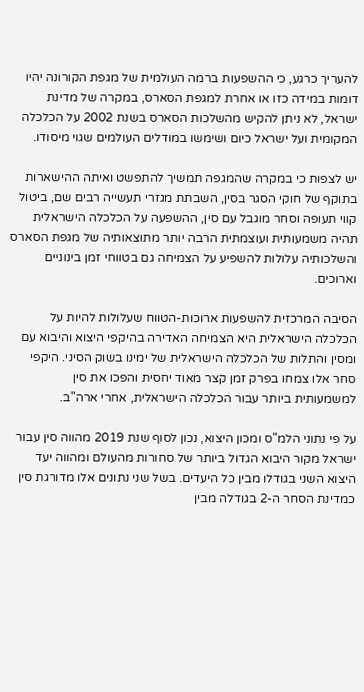להעריך כרגע, כי ההשפעות ברמה העולמית של מגפת הקורונה יהיו דומות במידה כזו או אחרת למגפת הסארס, במקרה של מדינת ישראל, לא ניתן להקיש מהשלכות הסארס בשנת 2002 על הכלכלה המקומית ועל ישראל כיום ושימשו במודלים העולמים שגוי מיסודו.

יש לצפות כי במקרה שהמגפה תמשיך להתפשט ואיתה ההישארות בתוקף של חוקי הסגר בסין, השבתת מגזרי תעשייה רבים שם, ביטול קווי תעופה וסחר מוגבל עם סין, ההשפעה על הכלכלה הישראלית תהיה משמעותית ועוצמתית הרבה יותר מתוצאותיה של מגפת הסארס והשלכותיה עלולות להשפיע על הצמיחה גם בטווחי זמן בינוניים וארוכים.

הסיבה המרכזית להשפעות ארוכות-הטווח שעלולות להיות על הכלכלה הישראלית היא הצמיחה האדירה בהיקפי היצוא והיבוא עם ומסין והתלות של הכלכלה הישראלית של ימינו בשוק הסיני. היקפי סחר אלו צמחו בפרק זמן קצר מאוד יחסית והפכו את סין למשמעותית ביותר עבור הכלכלה הישראלית, אחרי ארה"ב.

על פי נתוני הלמ"ס ומכון היצוא, נכון לסוף שנת 2019 מהווה סין עבור ישראל מקור היבוא הגדול ביותר של סחורות מהעולם ומהווה יעד היצוא השני בגודלו מבין כל היעדים. בשל שני נתונים אלו מדורגת סין כמדינת הסחר ה-2 בגודלה מבין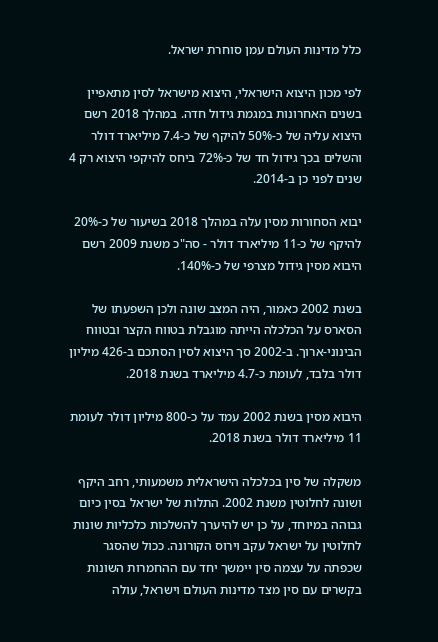כלל מדינות העולם עמן סוחרת ישראל.

לפי מכון היצוא הישראלי, היצוא מישראל לסין מתאפיין בשנים האחרונות במגמת גידול חדה. במהלך 2018 רשם היצוא עליה של כ-50% להיקף של כ-7.4 מיליארד דולר והשלים בכך גידול חד של כ-72% ביחס להיקפי היצוא רק 4 שנים לפני כן ב-2014.

יבוא הסחורות מסין עלה במהלך 2018 בשיעור של כ-20% להיקף של כ-11 מיליארד דולר - סה"כ משנת 2009 רשם היבוא מסין גידול מצרפי של כ-140%.

בשנת 2002 כאמור, היה המצב שונה ולכן השפעתו של הסארס על הכלכלה הייתה מוגבלת בטווח הקצר ובטווח הבינוני-ארוך. ב-2002 סך היצוא לסין הסתכם ב-426 מיליון דולר בלבד, לעומת כ-4.7 מיליארד בשנת 2018.

היבוא מסין בשנת 2002 עמד על כ-800 מיליון דולר לעומת 11 מיליארד דולר בשנת 2018.

משקלה של סין בכלכלה הישראלית משמעותי, רחב היקף ושונה לחלוטין משנת 2002. התלות של ישראל בסין כיום גבוהה במיוחד, על כן יש להיערך להשלכות כלכליות שונות לחלוטין על ישראל עקב וירוס הקורונה. ככול שהסגר שכפתה על עצמה סין יימשך יחד עם ההחמרות השונות בקשרים עם סין מצד מדינות העולם וישראל, עולה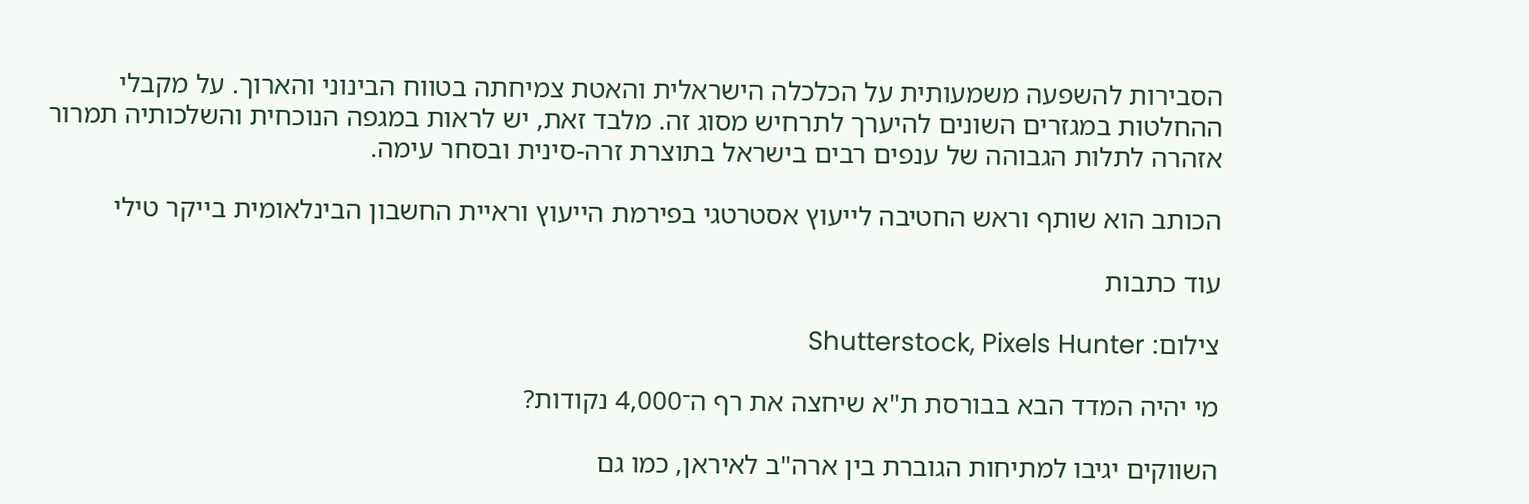הסבירות להשפעה משמעותית על הכלכלה הישראלית והאטת צמיחתה בטווח הבינוני והארוך. על מקבלי ההחלטות במגזרים השונים להיערך לתרחיש מסוג זה. מלבד זאת, יש לראות במגפה הנוכחית והשלכותיה תמרור אזהרה לתלות הגבוהה של ענפים רבים בישראל בתוצרת זרה-סינית ובסחר עימה.

הכותב הוא שותף וראש החטיבה לייעוץ אסטרטגי בפירמת הייעוץ וראיית החשבון הבינלאומית בייקר טילי

עוד כתבות

צילום: Shutterstock, Pixels Hunter

מי יהיה המדד הבא בבורסת ת"א שיחצה את רף ה־4,000 נקודות?

השווקים יגיבו למתיחות הגוברת בין ארה"ב לאיראן, כמו גם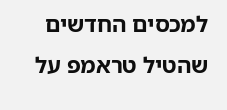למכסים החדשים שהטיל טראמפ על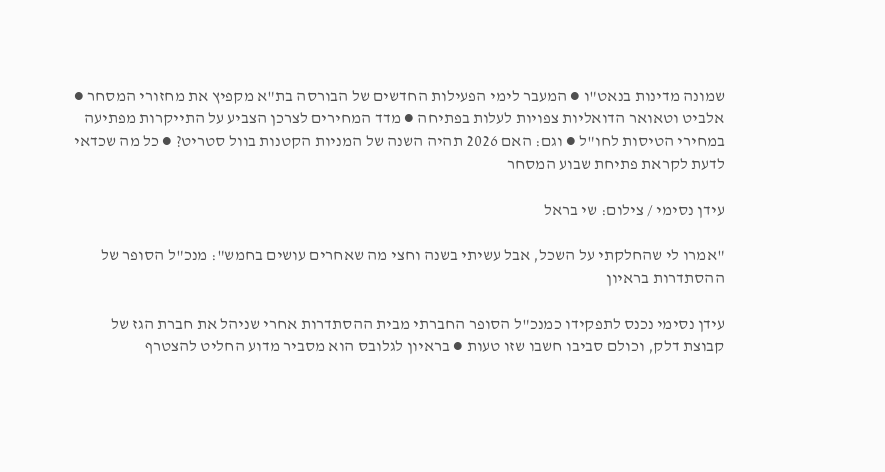שמונה מדינות בנאט"ו ● המעבר לימי הפעילות החדשים של הבורסה בת"א מקפיץ את מחזורי המסחר ● אלביט וטאואר הדואליות צפויות לעלות בפתיחה ● מדד המחירים לצרכן הצביע על התייקרות מפתיעה במחירי הטיסות לחו"ל ● וגם: האם 2026 תהיה השנה של המניות הקטנות בוול סטריט? ● כל מה שכדאי לדעת לקראת פתיחת שבוע המסחר

עידן נסימי / צילום: שי בראל

"אמרו לי שהחלקתי על השכל, אבל עשיתי בשנה וחצי מה שאחרים עושים בחמש": מנכ"ל הסופר של ההסתדרות בראיון

עידן נסימי נכנס לתפקידו כמנכ"ל הסופר החברתי מבית ההסתדרות אחרי שניהל את חברת הגז של קבוצת דלק, וכולם סביבו חשבו שזו טעות ● בראיון לגלובס הוא מסביר מדוע החליט להצטרף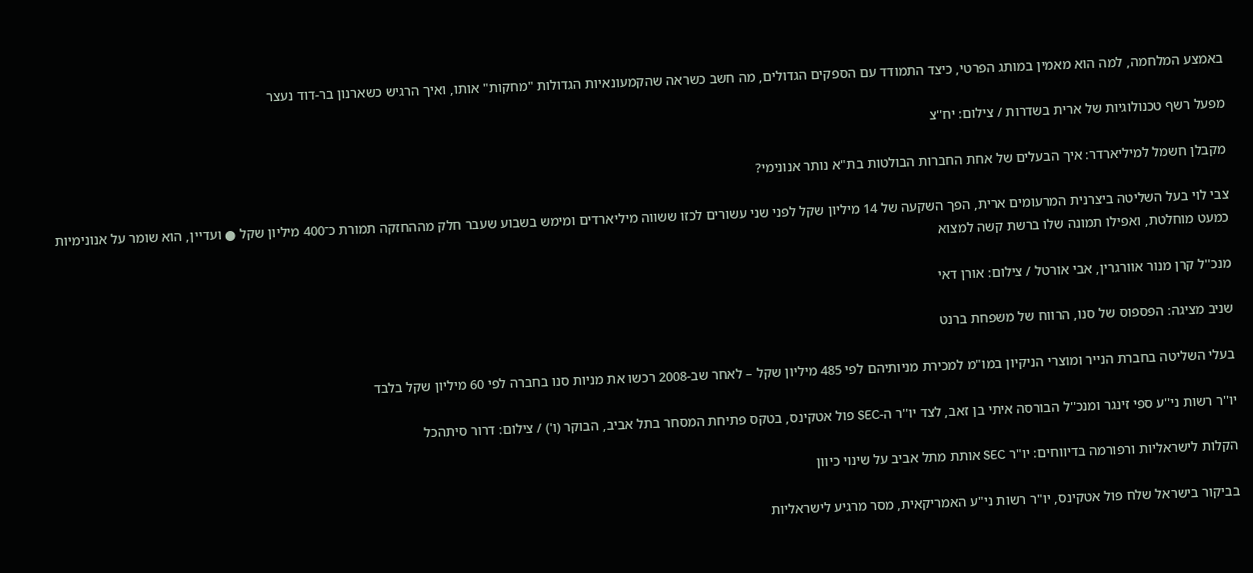באמצע המלחמה, למה הוא מאמין במותג הפרטי, כיצד התמודד עם הספקים הגדולים, מה חשב כשראה שהקמעונאיות הגדולות "מחקות" אותו, ואיך הרגיש כשארנון בר-דוד נעצר

מפעל רשף טכנולוגיות של ארית בשדרות / צילום: יח''צ

מקבלן חשמל למיליארדר: איך הבעלים של אחת החברות הבולטות בת"א נותר אנונימי?

צבי לוי בעל השליטה ביצרנית המרעומים ארית, הפך השקעה של 14 מיליון שקל לפני שני עשורים לכזו ששווה מיליארדים ומימש בשבוע שעבר חלק מההחזקה תמורת כ־400 מיליון שקל ● ועדיין, הוא שומר על אנונימיות כמעט מוחלטת, ואפילו תמונה שלו ברשת קשה למצוא

מנכ''ל קרן מנור אוורגרין, אבי אורטל / צילום: אורן דאי

שניב מציגה: הפספוס של סנו, הרווח של משפחת ברנט

בעלי השליטה בחברת הנייר ומוצרי הניקיון במו"מ למכירת מניותיהם לפי 485 מיליון שקל – לאחר שב-2008 רכשו את מניות סנו בחברה לפי 60 מיליון שקל בלבד

יו''ר רשות ני''ע ספי זינגר ומנכ''ל הבורסה איתי בן זאב, לצד יו''ר ה-SEC פול אטקינס, בטקס פתיחת המסחר בתל אביב, הבוקר (ו') / צילום: דרור סיתהכל

הקלות לישראליות ורפורמה בדיווחים: יו"ר SEC אותת מתל אביב על שינוי כיוון

בביקור בישראל שלח פול אטקינס, יו"ר רשות ני"ע האמריקאית, מסר מרגיע לישראליות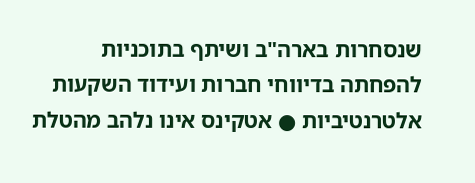שנסחרות בארה"ב ושיתף בתוכניות להפחתה בדיווחי חברות ועידוד השקעות אלטרנטיביות ● אטקינס אינו נלהב מהטלת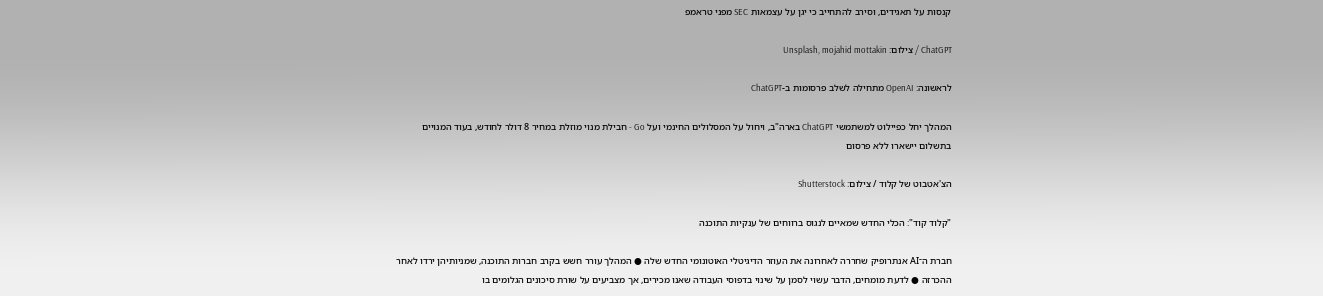קנסות על תאגידים, וסירב להתחייב כי יגן על עצמאות SEC מפני טראמפ

ChatGPT / צילום: Unsplash, mojahid mottakin

לראשונה: OpenAI מתחילה לשלב פרסומות ב-ChatGPT

המהלך יחל כפיילוט למשתמשי ChatGPT בארה"ב, ויחול על המסלולים החינמי ועל Go - חבילת מנוי מוזלת במחיר 8 דולר לחודש, בעוד המנויים בתשלום יישארו ללא פרסום

הצ'אטבוט של קלוד / צילום: Shutterstock

"קלוד קוד": הכלי החדש שמאיים לנגוס ברווחים של ענקיות התוכנה

חברת ה־AI אנתרופיק שחררה לאחרונה את העוזר הדיגיטלי האוטונומי החדש שלה ● המהלך עורר חשש בקרב חברות התוכנה, שמניותיהן ירדו לאחר ההכרזה ● לדעת מומחים, הדבר עשוי לסמן על שינוי בדפוסי העבודה שאנו מכירים, אך מצביעים על שורת סיכונים הגלומים בו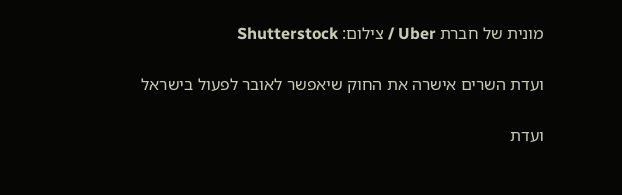מונית של חברת Uber / צילום: Shutterstock

ועדת השרים אישרה את החוק שיאפשר לאובר לפעול בישראל

ועדת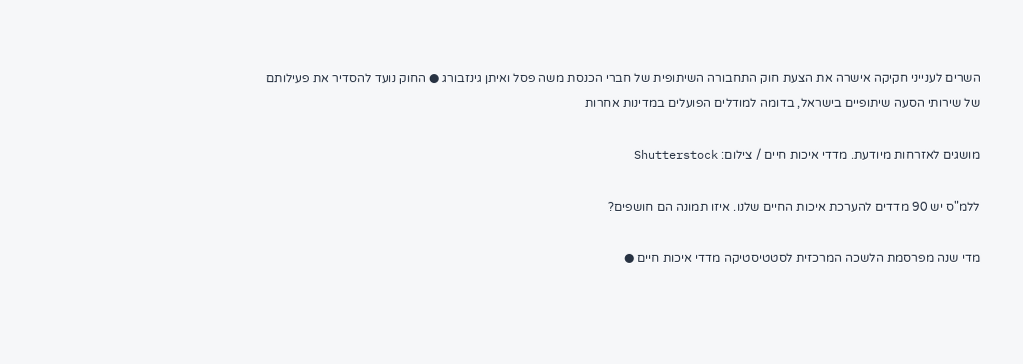השרים לענייני חקיקה אישרה את הצעת חוק התחבורה השיתופית של חברי הכנסת משה פסל ואיתן גינזבורג ● החוק נועד להסדיר את פעילותם של שירותי הסעה שיתופיים בישראל, בדומה למודלים הפועלים במדינות אחרות

מושגים לאזרחות מיודעת. מדדי איכות חיים / צילום: Shutterstock

ללמ"ס יש 90 מדדים להערכת איכות החיים שלנו. איזו תמונה הם חושפים?

מדי שנה מפרסמת הלשכה המרכזית לסטטיסטיקה מדדי איכות חיים ●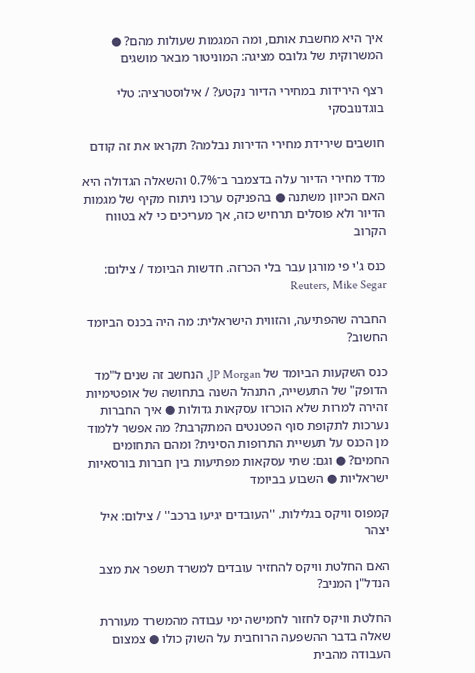איך היא מחשבת אותם, ומה המגמות שעולות מהם? ● המשרוקית של גלובס מציגה: המוניטור מבאר מושגים

רצף הירידות במחירי הדיור נקטע? / אילוסטרציה: טלי בוגדנובסקי

חושבים שירידת מחירי הדירות נבלמה? תקראו את זה קודם

מדד מחירי הדיור עלה בדצמבר ב־0.7% והשאלה הגדולה היא האם הכיוון משתנה ● בהפניקס ערכו ניתוח מקיף של מגמות הדיור ולא פוסלים תרחיש כזה, אך מעריכים כי לא בטווח הקרוב

כנס ג'י פי מורגן עבר בלי הכרזה. חדשות הביומד / צילום: Reuters, Mike Segar

החברה שהפתיעה, והזווית הישראלית: מה היה בכנס הביומד החשוב?

כנס השקעות הביומד של JP Morgan, הנחשב זה שנים ל"מד הדופק" של התעשייה, התנהל השנה בתחושה של אופטימיות זהירה למרות שלא הוכרזו עסקאות גדולות ● איך החברות נערכות לתקופת סוף הפטנטים המתקרבת? מה אפשר ללמוד מן הכנס על תעשיית התרופות הסינית? ומהם התחומים החמים? ● וגם: שתי עסקאות מפתיעות בין חברות בורסאיות ישראליות ● השבוע בביומד

קמפוס וויקס בגלילות. ''העובדים יגיעו ברכב'' / צילום: איל יצהר

האם החלטת וויקס להחזיר עובדים למשרד תשפר את מצב הנדל"ן המניב?

החלטת וויקס לחזור לחמישה ימי עבודה מהמשרד מעוררת שאלה בדבר ההשפעה הרוחבית על השוק כולו ● צמצום העבודה מהבית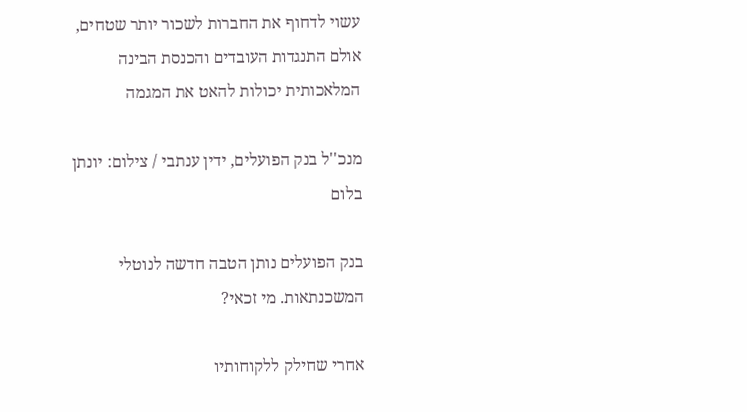עשוי לדחוף את החברות לשכור יותר שטחים, אולם התנגדות העובדים והכנסת הבינה המלאכותית יכולות להאט את המגמה

מנכ''ל בנק הפועלים, ידין ענתבי / צילום: יונתן בלום

בנק הפועלים נותן הטבה חדשה לנוטלי המשכנתאות. מי זכאי?

אחרי שחילק ללקוחותיו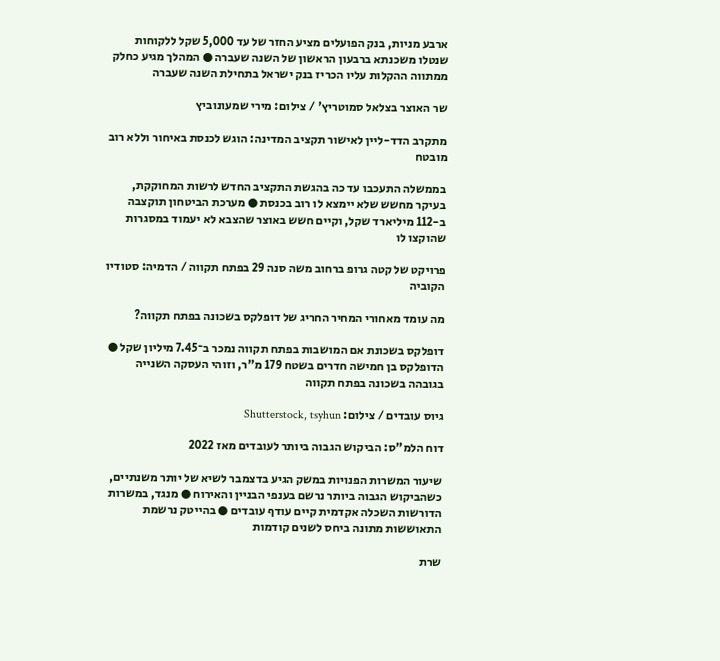ארבע מניות, בנק הפועלים מציע החזר של עד 5,000 שקל ללקוחות שנטלו משכנתא ברבעון הראשון של השנה שעברה ● המהלך מגיע כחלק ממתווה ההקלות עליו הכריז בנק ישראל בתחילת השנה שעברה

שר האוצר בצלאל סמוטריץ' / צילום: מירי שמעונוביץ

מתקרב הדד-ליין לאישור תקציב המדינה: הוגש לכנסת באיחור וללא רוב מובטח

בממשלה התעכבו עד כה בהגשת התקציב החדש לרשות המחוקקת, בעיקר מחשש שלא יימצא לו רוב בכנסת ● מערכת הביטחון תוקצבה ב-112 מיליארד שקל, וקיים חשש באוצר שהצבא לא יעמוד במסגרות שהוקצו לו

פרויקט של קטה גרופ ברחוב משה סנה 29 בפתח תקווה / הדמיה: סטודיו הקוביה

מה עומד מאחורי המחיר החריג של דופלקס בשכונה בפתח תקווה?

דופלקס בשכונת אם המושבות בפתח תקווה נמכר ב־7.45 מיליון שקל ● הדופלקס בן חמישה חדרים בשטח 179 מ"ר, וזוהי העסקה השנייה בגובהה בשכונה בפתח תקווה

גיוס עובדים / צילום: Shutterstock, tsyhun

דוח הלמ"ס: הביקוש הגבוה ביותר לעובדים מאז 2022

שיעור המשרות הפנויות במשק הגיע בדצמבר לשיא של יותר משנתיים, כשהביקוש הגבוה ביותר נרשם בענפי הבניין והאירוח ● מנגד, במשרות הדורשות השכלה אקדמית קיים עודף עובדים ● בהייטק נרשמת התאוששות מתונה ביחס לשנים קודמות

שרת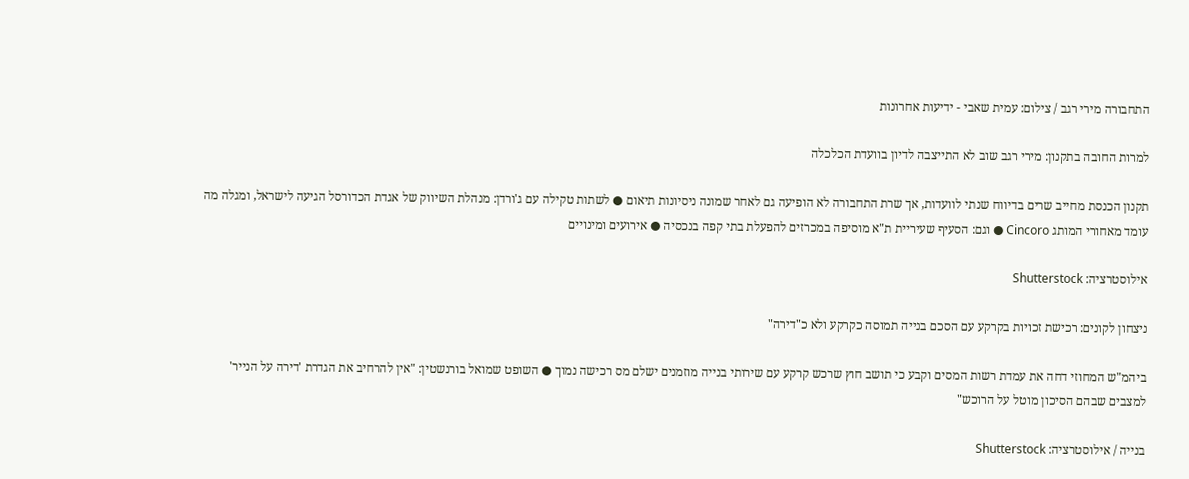התחבורה מירי רגב / צילום: עמית שאבי - ידיעות אחרונות

למרות החובה בתקנון: מירי רגב שוב לא התייצבה לדיון בוועדת הכלכלה

תקנון הכנסת מחייב שרים בדיווח שנתי לוועדות, אך שרת התחבורה לא הופיעה גם לאחר שמונה ניסיונות תיאום ● לשתות טקילה עם ג'ורדן: מנהלת השיווק של אגדת הכדורסל הגיעה לישראל, ומגלה מה עומד מאחורי המותג Cincoro ● וגם: הסעיף שעיריית ת"א מוסיפה במכרזים להפעלת בתי קפה בנכסיה ● אירועים ומינויים

אילוסטרציה: Shutterstock

ניצחון לקונים: רכישת זכויות בקרקע עם הסכם בנייה תמוסה כקרקע ולא כ"דירה"

ביהמ"ש המחוזי דחה את עמדת רשות המסים וקבע כי תושב חוץ שרכש קרקע עם שירותי בנייה מוזמנים ישלם מס רכישה נמוך ● השופט שמואל בורנשטין: "אין להרחיב את הגדרת 'דירה על הנייר' למצבים שבהם הסיכון מוטל על הרוכש"

בנייה / אילוסטרציה: Shutterstock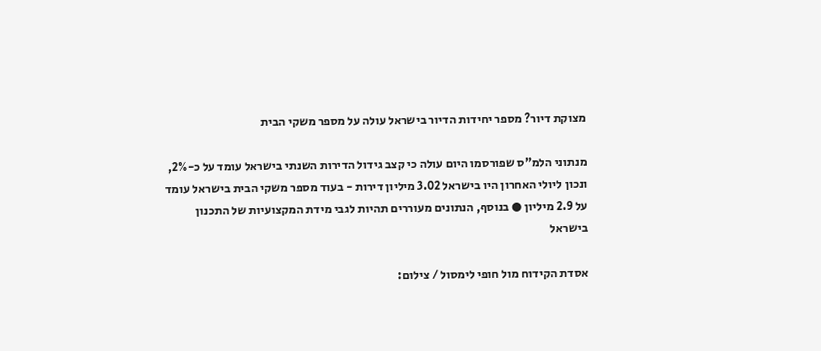מצוקת דיור? מספר יחידות הדיור בישראל עולה על מספר משקי הבית

מנתוני הלמ"ס שפורסמו היום עולה כי קצב גידול הדירות השנתי בישראל עומד על כ-2%, ונכון ליולי האחרון היו בישראל 3.02 מיליון דירות - בעוד מספר משקי הבית בישראל עומד על 2.9 מיליון ● בנוסף, הנתונים מעוררים תהיות לגבי מידת המקצועיות של התכנון בישראל

אסדת הקידוח מול חופי לימסול / צילום: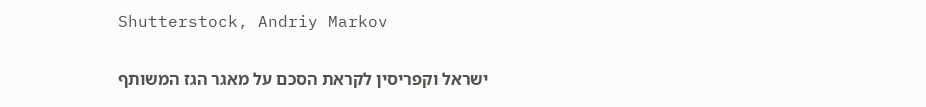Shutterstock, Andriy Markov

ישראל וקפריסין לקראת הסכם על מאגר הגז המשותף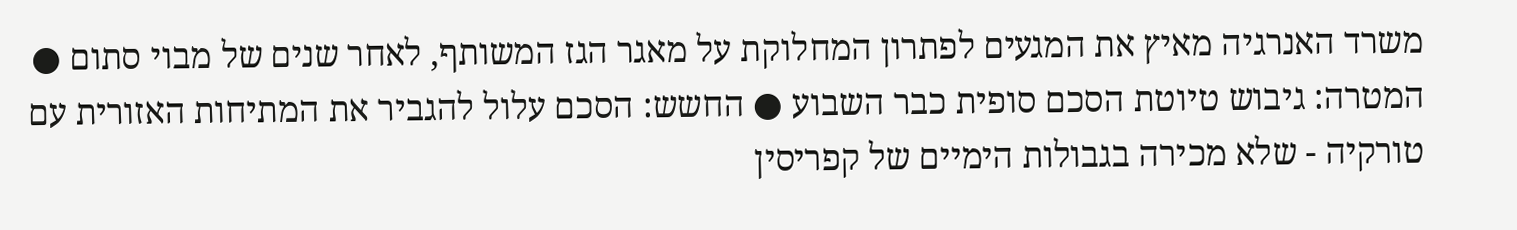משרד האנרגיה מאיץ את המגעים לפתרון המחלוקת על מאגר הגז המשותף, לאחר שנים של מבוי סתום ● המטרה: גיבוש טיוטת הסכם סופית כבר השבוע ● החשש: הסכם עלול להגביר את המתיחות האזורית עם טורקיה - שלא מכירה בגבולות הימיים של קפריסין